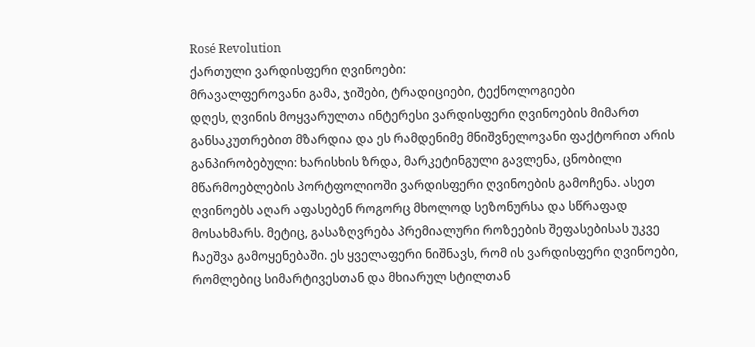Rosé Revolution
ქართული ვარდისფერი ღვინოები:
მრავალფეროვანი გამა, ჯიშები, ტრადიციები, ტექნოლოგიები
დღეს, ღვინის მოყვარულთა ინტერესი ვარდისფერი ღვინოების მიმართ განსაკუთრებით მზარდია და ეს რამდენიმე მნიშვნელოვანი ფაქტორით არის განპირობებული: ხარისხის ზრდა, მარკეტინგული გავლენა, ცნობილი მწარმოებლების პორტფოლიოში ვარდისფერი ღვინოების გამოჩენა. ასეთ ღვინოებს აღარ აფასებენ როგორც მხოლოდ სეზონურსა და სწრაფად მოსახმარს. მეტიც, გასაზღვრება პრემიალური როზეების შეფასებისას უკვე ჩაეშვა გამოყენებაში. ეს ყველაფერი ნიშნავს, რომ ის ვარდისფერი ღვინოები, რომლებიც სიმარტივესთან და მხიარულ სტილთან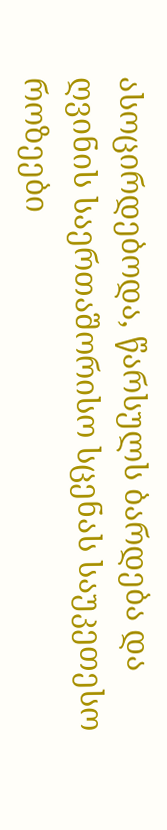ასოცირდებოდა, წარსულს ბარდება და ღვინის საერთაშორისო სცენას საუკეთესო როზეები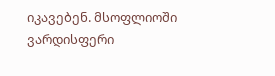იკავებენ. მსოფლიოში ვარდისფერი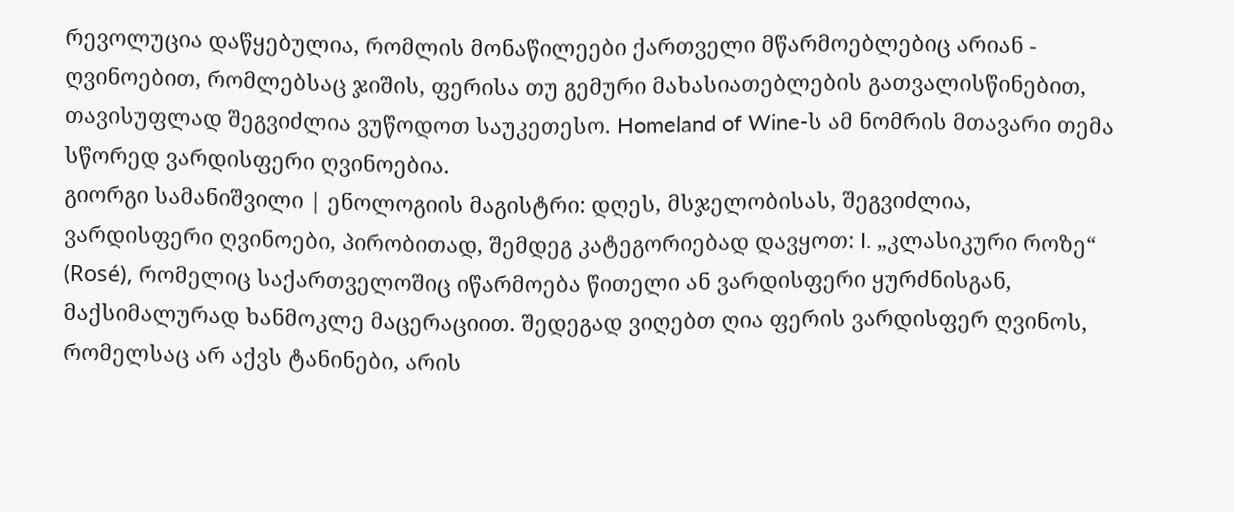რევოლუცია დაწყებულია, რომლის მონაწილეები ქართველი მწარმოებლებიც არიან - ღვინოებით, რომლებსაც ჯიშის, ფერისა თუ გემური მახასიათებლების გათვალისწინებით, თავისუფლად შეგვიძლია ვუწოდოთ საუკეთესო. Homeland of Wine-ს ამ ნომრის მთავარი თემა სწორედ ვარდისფერი ღვინოებია.
გიორგი სამანიშვილი | ენოლოგიის მაგისტრი: დღეს, მსჯელობისას, შეგვიძლია, ვარდისფერი ღვინოები, პირობითად, შემდეგ კატეგორიებად დავყოთ: I. „კლასიკური როზე“ (Rosé), რომელიც საქართველოშიც იწარმოება წითელი ან ვარდისფერი ყურძნისგან, მაქსიმალურად ხანმოკლე მაცერაციით. შედეგად ვიღებთ ღია ფერის ვარდისფერ ღვინოს, რომელსაც არ აქვს ტანინები, არის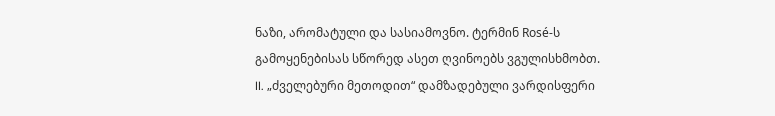ნაზი, არომატული და სასიამოვნო. ტერმინ Rosé-ს გამოყენებისას სწორედ ასეთ ღვინოებს ვგულისხმობთ. II. „ძველებური მეთოდით“ დამზადებული ვარდისფერი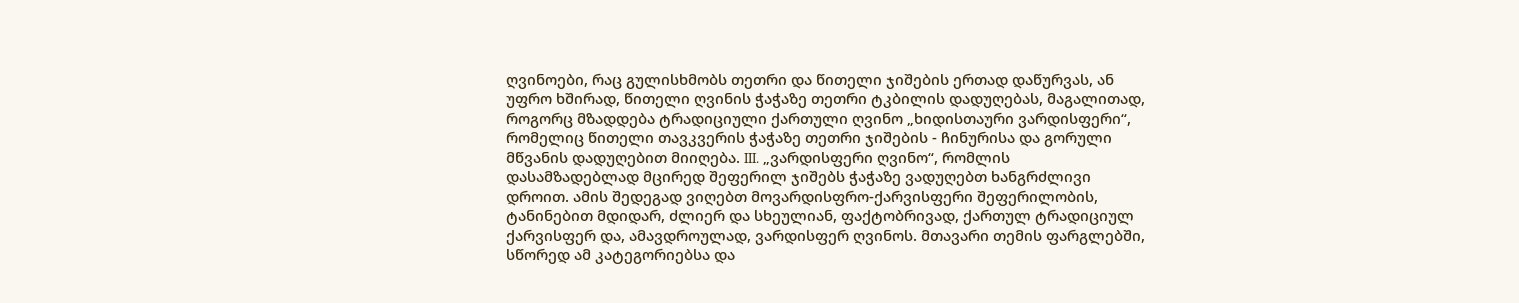ღვინოები, რაც გულისხმობს თეთრი და წითელი ჯიშების ერთად დაწურვას, ან უფრო ხშირად, წითელი ღვინის ჭაჭაზე თეთრი ტკბილის დადუღებას, მაგალითად, როგორც მზადდება ტრადიციული ქართული ღვინო „ხიდისთაური ვარდისფერი“, რომელიც წითელი თავკვერის ჭაჭაზე თეთრი ჯიშების - ჩინურისა და გორული მწვანის დადუღებით მიიღება. III. „ვარდისფერი ღვინო“, რომლის დასამზადებლად მცირედ შეფერილ ჯიშებს ჭაჭაზე ვადუღებთ ხანგრძლივი დროით. ამის შედეგად ვიღებთ მოვარდისფრო-ქარვისფერი შეფერილობის, ტანინებით მდიდარ, ძლიერ და სხეულიან, ფაქტობრივად, ქართულ ტრადიციულ ქარვისფერ და, ამავდროულად, ვარდისფერ ღვინოს. მთავარი თემის ფარგლებში, სწორედ ამ კატეგორიებსა და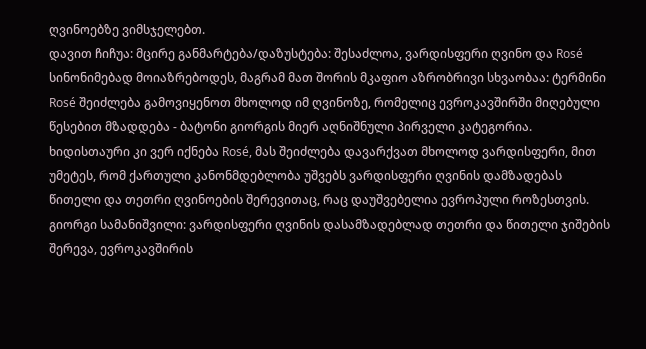ღვინოებზე ვიმსჯელებთ.
დავით ჩიჩუა: მცირე განმარტება/დაზუსტება: შესაძლოა, ვარდისფერი ღვინო და Rosé სინონიმებად მოიაზრებოდეს, მაგრამ მათ შორის მკაფიო აზრობრივი სხვაობაა: ტერმინი Rosé შეიძლება გამოვიყენოთ მხოლოდ იმ ღვინოზე, რომელიც ევროკავშირში მიღებული წესებით მზადდება - ბატონი გიორგის მიერ აღნიშნული პირველი კატეგორია. ხიდისთაური კი ვერ იქნება Rosé, მას შეიძლება დავარქვათ მხოლოდ ვარდისფერი, მით უმეტეს, რომ ქართული კანონმდებლობა უშვებს ვარდისფერი ღვინის დამზადებას წითელი და თეთრი ღვინოების შერევითაც, რაც დაუშვებელია ევროპული როზესთვის.
გიორგი სამანიშვილი: ვარდისფერი ღვინის დასამზადებლად თეთრი და წითელი ჯიშების შერევა, ევროკავშირის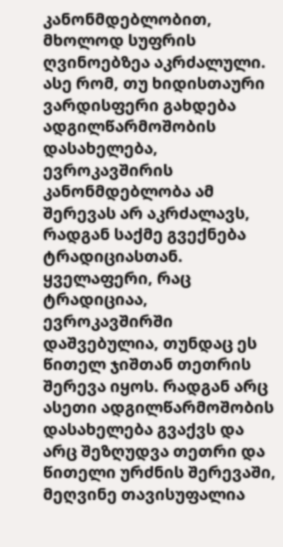კანონმდებლობით, მხოლოდ სუფრის ღვინოებზეა აკრძალული. ასე რომ, თუ ხიდისთაური ვარდისფერი გახდება ადგილწარმოშობის დასახელება, ევროკავშირის კანონმდებლობა ამ შერევას არ აკრძალავს, რადგან საქმე გვექნება ტრადიციასთან. ყველაფერი, რაც ტრადიციაა, ევროკავშირში დაშვებულია, თუნდაც ეს წითელ ჯიშთან თეთრის შერევა იყოს. რადგან არც ასეთი ადგილწარმოშობის დასახელება გვაქვს და არც შეზღუდვა თეთრი და წითელი ურძნის შერევაში, მეღვინე თავისუფალია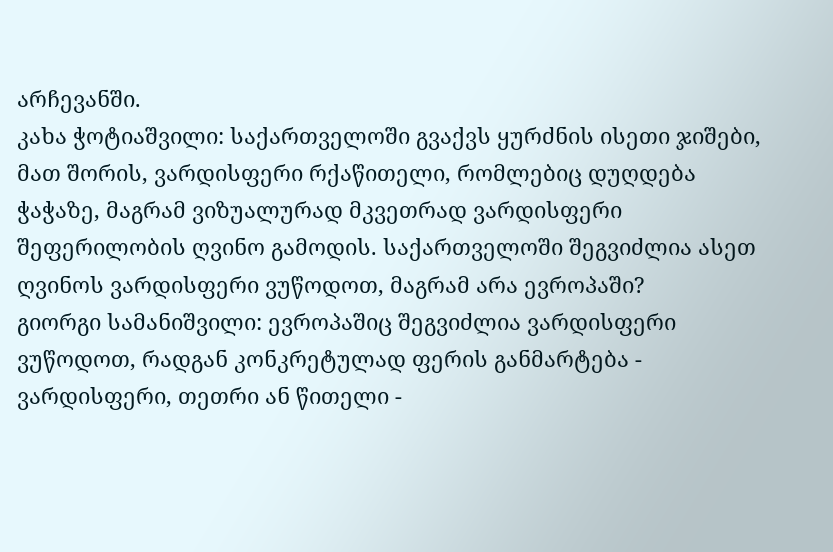არჩევანში.
კახა ჭოტიაშვილი: საქართველოში გვაქვს ყურძნის ისეთი ჯიშები, მათ შორის, ვარდისფერი რქაწითელი, რომლებიც დუღდება ჭაჭაზე, მაგრამ ვიზუალურად მკვეთრად ვარდისფერი შეფერილობის ღვინო გამოდის. საქართველოში შეგვიძლია ასეთ ღვინოს ვარდისფერი ვუწოდოთ, მაგრამ არა ევროპაში?
გიორგი სამანიშვილი: ევროპაშიც შეგვიძლია ვარდისფერი ვუწოდოთ, რადგან კონკრეტულად ფერის განმარტება - ვარდისფერი, თეთრი ან წითელი -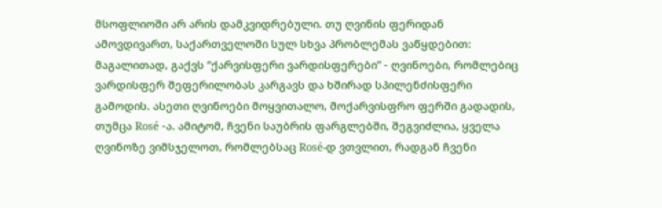მსოფლიოში არ არის დამკვიდრებული. თუ ღვინის ფერიდან ამოვდივართ, საქართველოში სულ სხვა პრობლემას ვაწყდებით: მაგალითად, გაქვს “ქარვისფერი ვარდისფერები” - ღვინოები, რომლებიც ვარდისფერ შეფერილობას კარგავს და ხშირად სპილენძისფერი გამოდის. ასეთი ღვინოები მოყვითალო, მოქარვისფრო ფერში გადადის, თუმცა Rosé -ა. ამიტომ, ჩვენი საუბრის ფარგლებში, შეგვიძლია, ყველა ღვინოზე ვიმსჯელოთ, რომლებსაც Rosé-დ ვთვლით, რადგან ჩვენი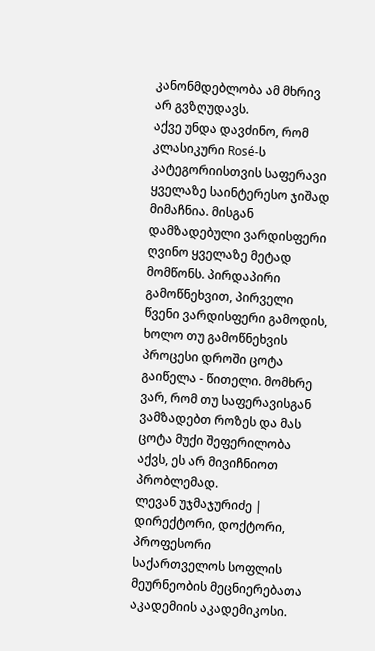კანონმდებლობა ამ მხრივ არ გვზღუდავს.
აქვე უნდა დავძინო, რომ კლასიკური Rosé-ს კატეგორიისთვის საფერავი ყველაზე საინტერესო ჯიშად მიმაჩნია. მისგან დამზადებული ვარდისფერი ღვინო ყველაზე მეტად მომწონს. პირდაპირი გამოწნეხვით, პირველი წვენი ვარდისფერი გამოდის, ხოლო თუ გამოწნეხვის პროცესი დროში ცოტა გაიწელა - წითელი. მომხრე ვარ, რომ თუ საფერავისგან ვამზადებთ როზეს და მას ცოტა მუქი შეფერილობა აქვს, ეს არ მივიჩნიოთ პრობლემად.
ლევან უჯმაჯურიძე | დირექტორი, დოქტორი, პროფესორი
საქართველოს სოფლის მეურნეობის მეცნიერებათა აკადემიის აკადემიკოსი.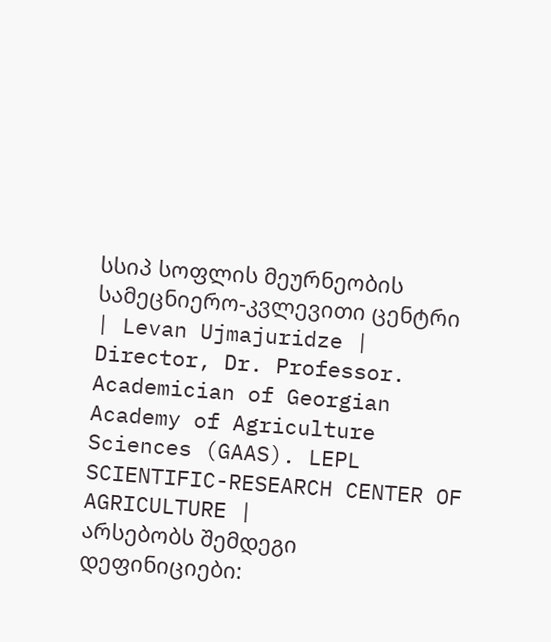სსიპ სოფლის მეურნეობის სამეცნიერო-კვლევითი ცენტრი | Levan Ujmajuridze | Director, Dr. Professor. Academician of Georgian Academy of Agriculture Sciences (GAAS). LEPL SCIENTIFIC-RESEARCH CENTER OF AGRICULTURE |
არსებობს შემდეგი დეფინიციები: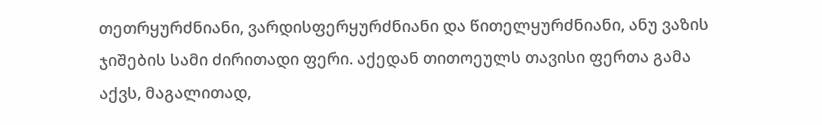თეთრყურძნიანი, ვარდისფერყურძნიანი და წითელყურძნიანი, ანუ ვაზის ჯიშების სამი ძირითადი ფერი. აქედან თითოეულს თავისი ფერთა გამა აქვს, მაგალითად,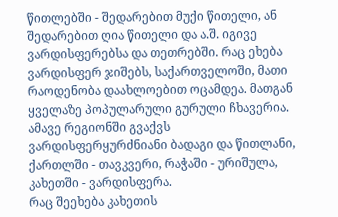წითლებში - შედარებით მუქი წითელი, ან შედარებით ღია წითელი და ა.შ. იგივე ვარდისფერებსა და თეთრებში. რაც ეხება ვარდისფერ ჯიშებს, საქართველოში, მათი რაოდენობა დაახლოებით ოცამდეა. მათგან ყველაზე პოპულარული გურული ჩხავერია. ამავე რეგიონში გვაქვს ვარდისფერყურძნიანი ბადაგი და წითლანი, ქართლში - თავკვერი, რაჭაში - ურიშულა, კახეთში - ვარდისფერა.
რაც შეეხება კახეთის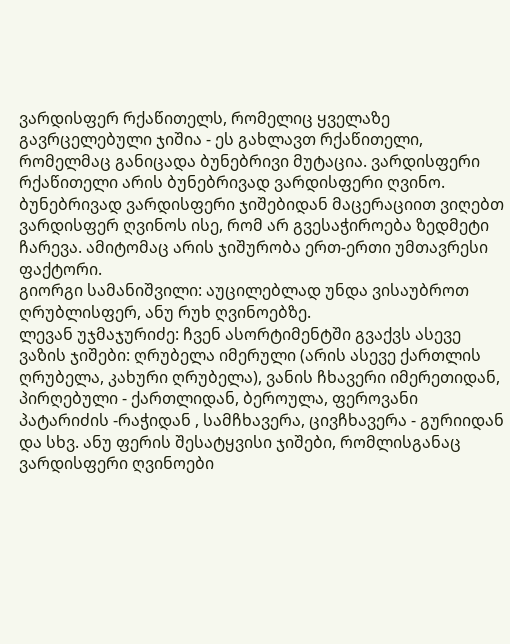ვარდისფერ რქაწითელს, რომელიც ყველაზე გავრცელებული ჯიშია - ეს გახლავთ რქაწითელი, რომელმაც განიცადა ბუნებრივი მუტაცია. ვარდისფერი რქაწითელი არის ბუნებრივად ვარდისფერი ღვინო. ბუნებრივად ვარდისფერი ჯიშებიდან მაცერაციით ვიღებთ ვარდისფერ ღვინოს ისე, რომ არ გვესაჭიროება ზედმეტი ჩარევა. ამიტომაც არის ჯიშურობა ერთ-ერთი უმთავრესი ფაქტორი.
გიორგი სამანიშვილი: აუცილებლად უნდა ვისაუბროთ ღრუბლისფერ, ანუ რუხ ღვინოებზე.
ლევან უჯმაჯურიძე: ჩვენ ასორტიმენტში გვაქვს ასევე ვაზის ჯიშები: ღრუბელა იმერული (არის ასევე ქართლის ღრუბელა, კახური ღრუბელა), ვანის ჩხავერი იმერეთიდან, პირღებული - ქართლიდან, ბეროულა, ფეროვანი პატარიძის -რაჭიდან , სამჩხავერა, ცივჩხავერა - გურიიდან და სხვ. ანუ ფერის შესატყვისი ჯიშები, რომლისგანაც ვარდისფერი ღვინოები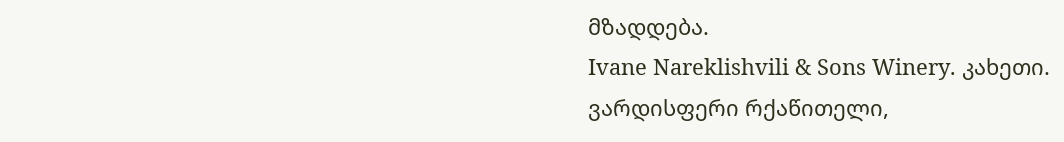მზადდება.
Ivane Nareklishvili & Sons Winery. კახეთი.
ვარდისფერი რქაწითელი,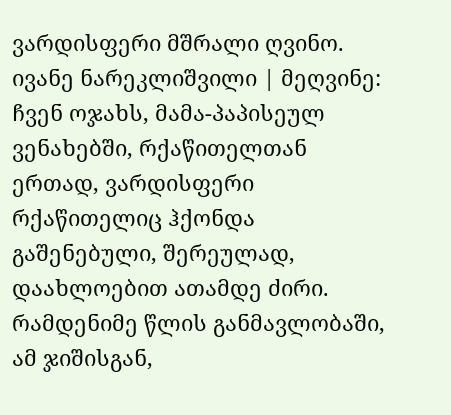ვარდისფერი მშრალი ღვინო.
ივანე ნარეკლიშვილი | მეღვინე: ჩვენ ოჯახს, მამა-პაპისეულ ვენახებში, რქაწითელთან ერთად, ვარდისფერი რქაწითელიც ჰქონდა გაშენებული, შერეულად, დაახლოებით ათამდე ძირი. რამდენიმე წლის განმავლობაში, ამ ჯიშისგან,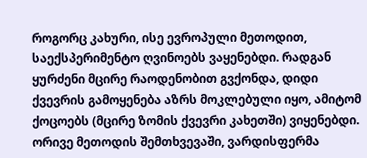როგორც კახური, ისე ევროპული მეთოდით, საექსპერიმენტო ღვინოებს ვაყენებდი. რადგან ყურძენი მცირე რაოდენობით გვქონდა, დიდი ქვევრის გამოყენება აზრს მოკლებული იყო, ამიტომ ქოცოებს (მცირე ზომის ქვევრი კახეთში) ვიყენებდი. ორივე მეთოდის შემთხვევაში, ვარდისფერმა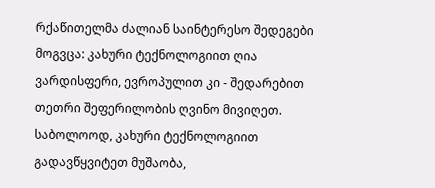რქაწითელმა ძალიან საინტერესო შედეგები მოგვცა: კახური ტექნოლოგიით ღია ვარდისფერი, ევროპულით კი - შედარებით თეთრი შეფერილობის ღვინო მივიღეთ. საბოლოოდ, კახური ტექნოლოგიით გადავწყვიტეთ მუშაობა,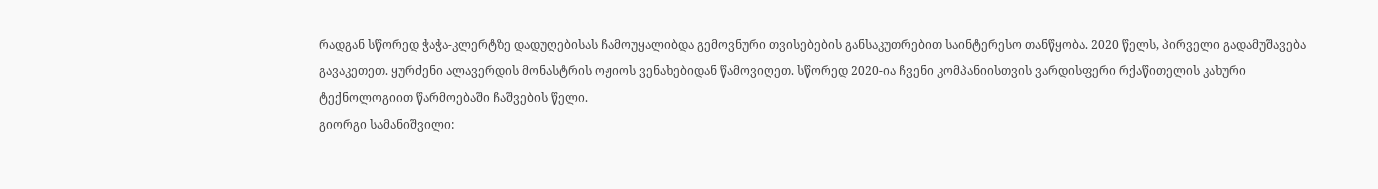რადგან სწორედ ჭაჭა-კლერტზე დადუღებისას ჩამოუყალიბდა გემოვნური თვისებების განსაკუთრებით საინტერესო თანწყობა. 2020 წელს, პირველი გადამუშავება გავაკეთეთ. ყურძენი ალავერდის მონასტრის ოჟიოს ვენახებიდან წამოვიღეთ. სწორედ 2020-ია ჩვენი კომპანიისთვის ვარდისფერი რქაწითელის კახური ტექნოლოგიით წარმოებაში ჩაშვების წელი.
გიორგი სამანიშვილი: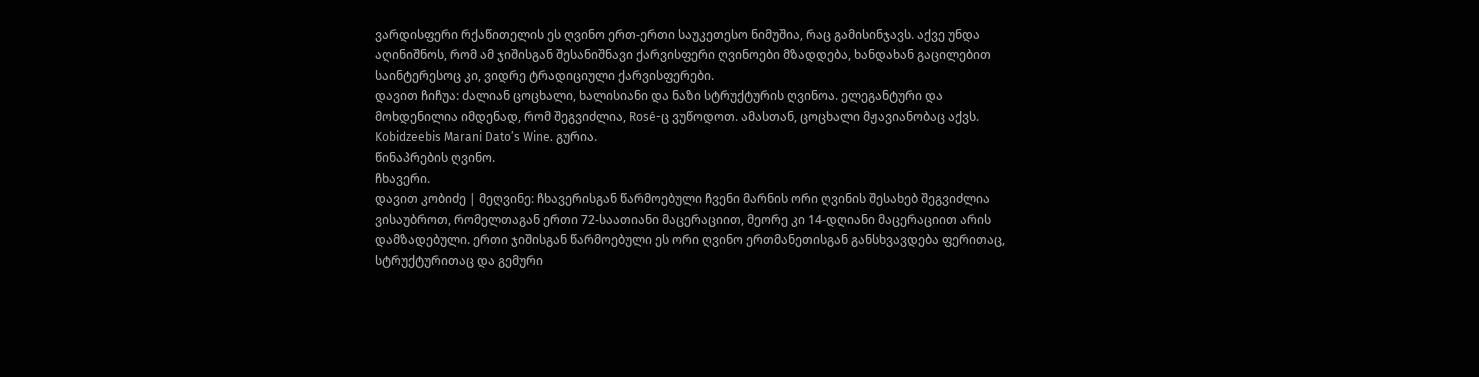ვარდისფერი რქაწითელის ეს ღვინო ერთ-ერთი საუკეთესო ნიმუშია, რაც გამისინჯავს. აქვე უნდა აღინიშნოს, რომ ამ ჯიშისგან შესანიშნავი ქარვისფერი ღვინოები მზადდება, ხანდახან გაცილებით საინტერესოც კი, ვიდრე ტრადიციული ქარვისფერები.
დავით ჩიჩუა: ძალიან ცოცხალი, ხალისიანი და ნაზი სტრუქტურის ღვინოა. ელეგანტური და მოხდენილია იმდენად, რომ შეგვიძლია, Rosé-ც ვუწოდოთ. ამასთან, ცოცხალი მჟავიანობაც აქვს.
Kobidzeebis Marani Dato’s Wine. გურია.
წინაპრების ღვინო.
ჩხავერი.
დავით კობიძე | მეღვინე: ჩხავერისგან წარმოებული ჩვენი მარნის ორი ღვინის შესახებ შეგვიძლია ვისაუბროთ, რომელთაგან ერთი 72-საათიანი მაცერაციით, მეორე კი 14-დღიანი მაცერაციით არის დამზადებული. ერთი ჯიშისგან წარმოებული ეს ორი ღვინო ერთმანეთისგან განსხვავდება ფერითაც, სტრუქტურითაც და გემური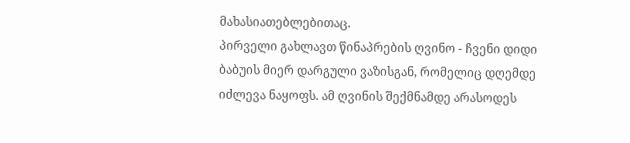მახასიათებლებითაც.
პირველი გახლავთ წინაპრების ღვინო - ჩვენი დიდი ბაბუის მიერ დარგული ვაზისგან, რომელიც დღემდე იძლევა ნაყოფს. ამ ღვინის შექმნამდე არასოდეს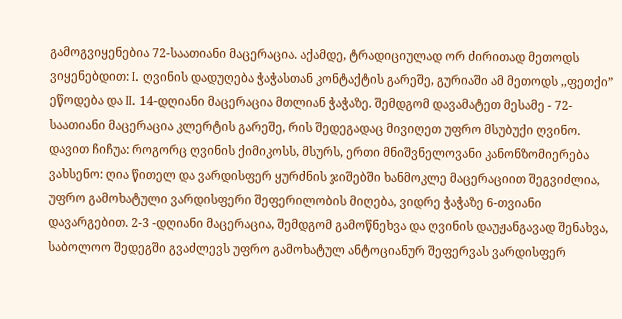გამოგვიყენებია 72-საათიანი მაცერაცია. აქამდე, ტრადიციულად ორ ძირითად მეთოდს ვიყენებდით: I. ღვინის დადუღება ჭაჭასთან კონტაქტის გარეშე, გურიაში ამ მეთოდს ,,ფეთქი” ეწოდება და II. 14-დღიანი მაცერაცია მთლიან ჭაჭაზე. შემდგომ დავამატეთ მესამე - 72-საათიანი მაცერაცია კლერტის გარეშე, რის შედეგადაც მივიღეთ უფრო მსუბუქი ღვინო.
დავით ჩიჩუა: როგორც ღვინის ქიმიკოსს, მსურს, ერთი მნიშვნელოვანი კანონზომიერება ვახსენო: ღია წითელ და ვარდისფერ ყურძნის ჯიშებში ხანმოკლე მაცერაციით შეგვიძლია, უფრო გამოხატული ვარდისფერი შეფერილობის მიღება, ვიდრე ჭაჭაზე 6-თვიანი დავარგებით. 2-3 -დღიანი მაცერაცია, შემდგომ გამოწნეხვა და ღვინის დაუჟანგავად შენახვა, საბოლოო შედეგში გვაძლევს უფრო გამოხატულ ანტოციანურ შეფერვას ვარდისფერ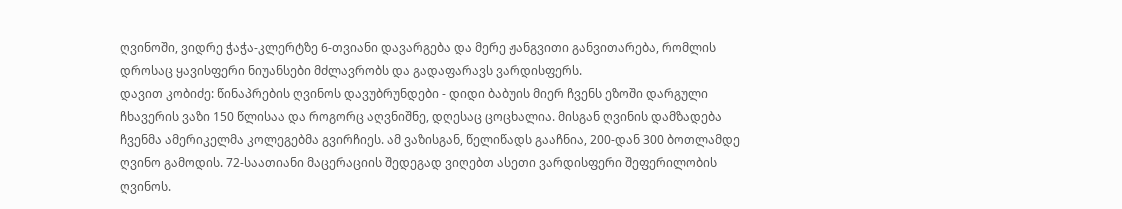ღვინოში, ვიდრე ჭაჭა-კლერტზე 6-თვიანი დავარგება და მერე ჟანგვითი განვითარება, რომლის დროსაც ყავისფერი ნიუანსები მძლავრობს და გადაფარავს ვარდისფერს.
დავით კობიძე: წინაპრების ღვინოს დავუბრუნდები - დიდი ბაბუის მიერ ჩვენს ეზოში დარგული ჩხავერის ვაზი 150 წლისაა და როგორც აღვნიშნე, დღესაც ცოცხალია. მისგან ღვინის დამზადება ჩვენმა ამერიკელმა კოლეგებმა გვირჩიეს. ამ ვაზისგან, წელიწადს გააჩნია, 200-დან 300 ბოთლამდე ღვინო გამოდის. 72-საათიანი მაცერაციის შედეგად ვიღებთ ასეთი ვარდისფერი შეფერილობის ღვინოს.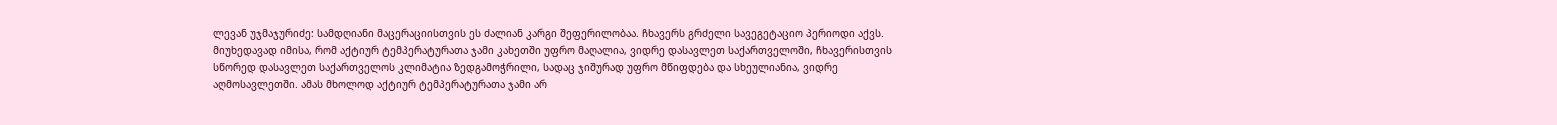ლევან უჯმაჯურიძე: სამდღიანი მაცერაციისთვის ეს ძალიან კარგი შეფერილობაა. ჩხავერს გრძელი სავეგეტაციო პერიოდი აქვს. მიუხედავად იმისა, რომ აქტიურ ტემპერატურათა ჯამი კახეთში უფრო მაღალია, ვიდრე დასავლეთ საქართველოში, ჩხავერისთვის სწორედ დასავლეთ საქართველოს კლიმატია ზედგამოჭრილი, სადაც ჯიშურად უფრო მწიფდება და სხეულიანია, ვიდრე აღმოსავლეთში. ამას მხოლოდ აქტიურ ტემპერატურათა ჯამი არ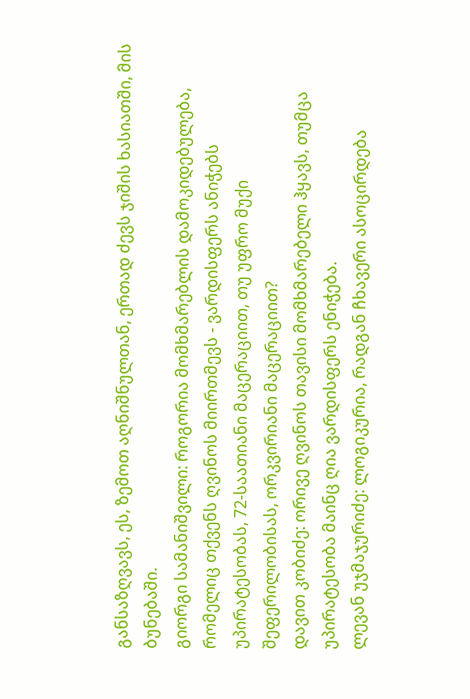განსაზღვავს, ეს, ზემოთ აღნიშნულთან, ერთად ძევს ჯიშის ხასიათში, მის ბუნებაში.
გიორგი სამანიშვილი: როგორია მომხმარებლის დამოკიდებულება, რომელიც თქვენს ღვინოს მიირთმევს - ვარდისფერს ანიჭებს უპირატესობას, 72-საათიანი მაცერაციით, თუ უფრო მუქი შეფერილობისას, ორკვირიანი მაცერაციით?
დავით კობიძე: ორივე ღვინოს თავისი მომხმარებელი ჰყავს, თუმცა უპირატესობა მაინც ღია ვარდისფერს ენიჭება.
ლევან უჯმაჯურიძე: ლოგიკურია, რადგან ჩხავერი ასოცირდება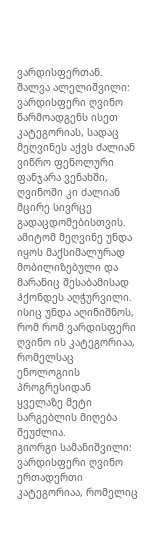ვარდისფერთან.
შალვა ალელიშვილი: ვარდისფერი ღვინო წარმოადგენს ისეთ კატეგორიას, სადაც მეღვინეს აქვს ძალიან ვიწრო ფენოლური ფანჯარა ვენახში, ღვინოში კი ძალიან მცირე სივრცე გადაცდომებისთვის. ამიტომ მეღვინე უნდა იყოს მაქსიმალურად მობილიზებული და მარანიც შესაბამისად ჰქონდეს აღჭურვილი. ისიც უნდა აღინიშნოს, რომ რომ ვარდისფერი ღვინო ის კატეგორიაა, რომელსაც ენოლოგიის პროგრესიდან ყველაზე მეტი სარგებლის მიღება შეუძლია.
გიორგი სამანიშვილი: ვარდისფერი ღვინო ერთადერთი კატეგორიაა, რომელიც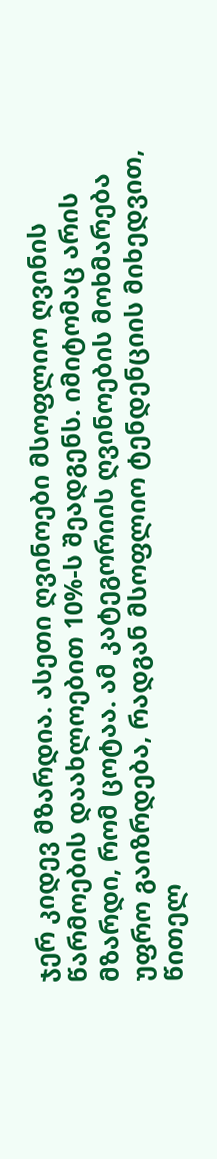ჯერ კიდევ მზარდია. ასეთი ღვინოები მსოფლიო ღვინის წარმოების დაახლოებით 10%-ს შეადგენს. იმიტომაც არის მზარდი, რომ ცოტაა. ამ კატეგორიის ღვინოების მოხმარება უფრო გაიზრდება, რადგან მსოფლიო ტენდენციის მიხედვით, წითელ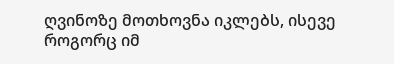ღვინოზე მოთხოვნა იკლებს, ისევე როგორც იმ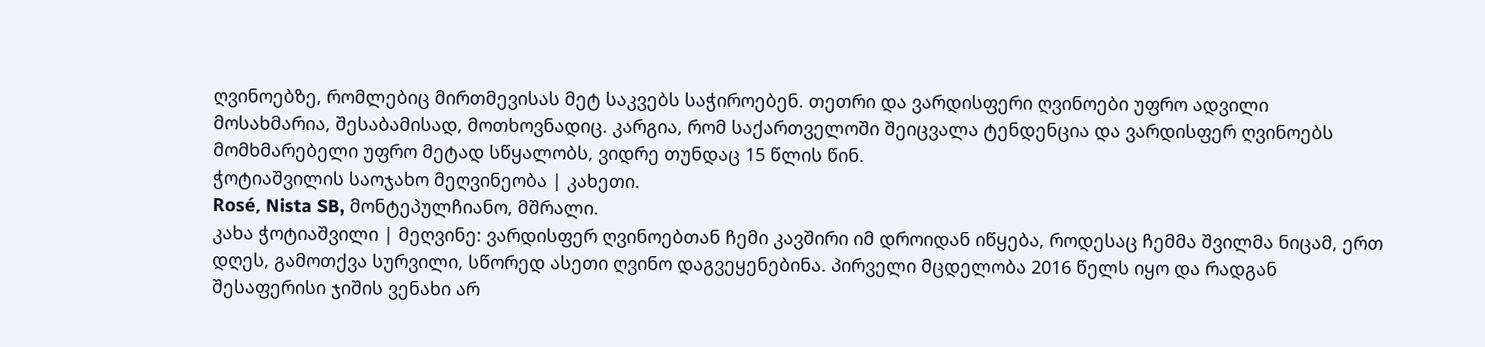ღვინოებზე, რომლებიც მირთმევისას მეტ საკვებს საჭიროებენ. თეთრი და ვარდისფერი ღვინოები უფრო ადვილი მოსახმარია, შესაბამისად, მოთხოვნადიც. კარგია, რომ საქართველოში შეიცვალა ტენდენცია და ვარდისფერ ღვინოებს მომხმარებელი უფრო მეტად სწყალობს, ვიდრე თუნდაც 15 წლის წინ.
ჭოტიაშვილის საოჯახო მეღვინეობა | კახეთი.
Rosé, Nista SB, მონტეპულჩიანო, მშრალი.
კახა ჭოტიაშვილი | მეღვინე: ვარდისფერ ღვინოებთან ჩემი კავშირი იმ დროიდან იწყება, როდესაც ჩემმა შვილმა ნიცამ, ერთ დღეს, გამოთქვა სურვილი, სწორედ ასეთი ღვინო დაგვეყენებინა. პირველი მცდელობა 2016 წელს იყო და რადგან შესაფერისი ჯიშის ვენახი არ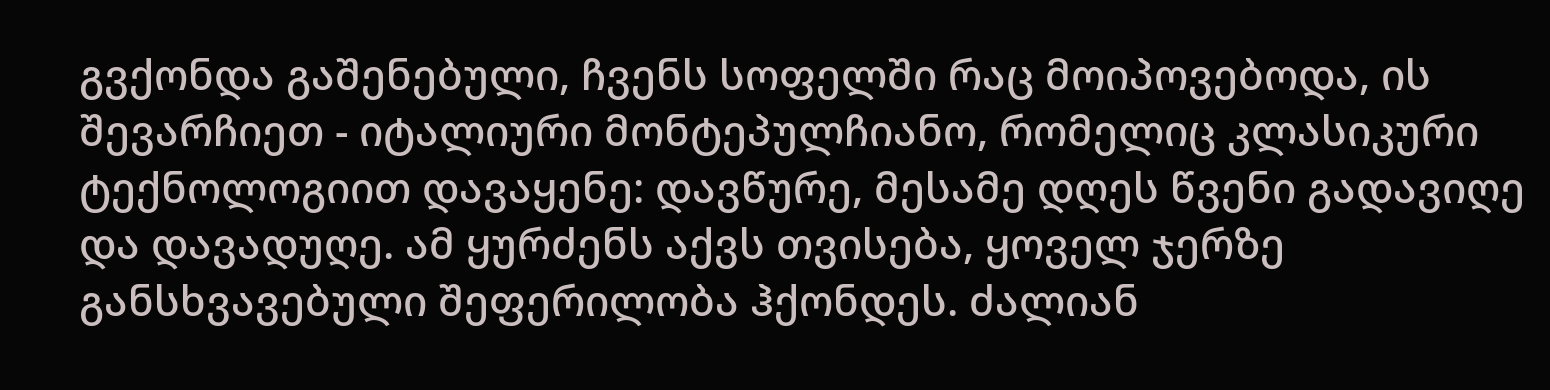გვქონდა გაშენებული, ჩვენს სოფელში რაც მოიპოვებოდა, ის შევარჩიეთ - იტალიური მონტეპულჩიანო, რომელიც კლასიკური ტექნოლოგიით დავაყენე: დავწურე, მესამე დღეს წვენი გადავიღე და დავადუღე. ამ ყურძენს აქვს თვისება, ყოველ ჯერზე განსხვავებული შეფერილობა ჰქონდეს. ძალიან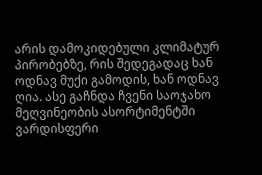არის დამოკიდებული კლიმატურ პირობებზე, რის შედეგადაც ხან ოდნავ მუქი გამოდის, ხან ოდნავ ღია. ასე გაჩნდა ჩვენი საოჯახო მეღვინეობის ასორტიმენტში ვარდისფერი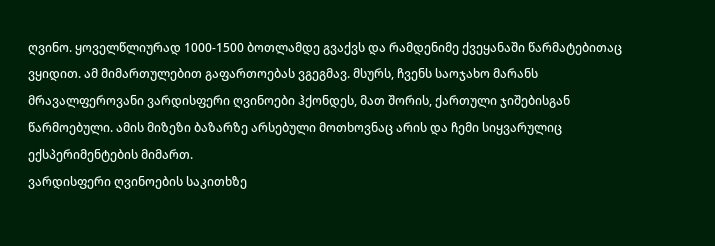ღვინო. ყოველწლიურად 1000-1500 ბოთლამდე გვაქვს და რამდენიმე ქვეყანაში წარმატებითაც ვყიდით. ამ მიმართულებით გაფართოებას ვგეგმავ. მსურს, ჩვენს საოჯახო მარანს მრავალფეროვანი ვარდისფერი ღვინოები ჰქონდეს, მათ შორის, ქართული ჯიშებისგან წარმოებული. ამის მიზეზი ბაზარზე არსებული მოთხოვნაც არის და ჩემი სიყვარულიც ექსპერიმენტების მიმართ.
ვარდისფერი ღვინოების საკითხზე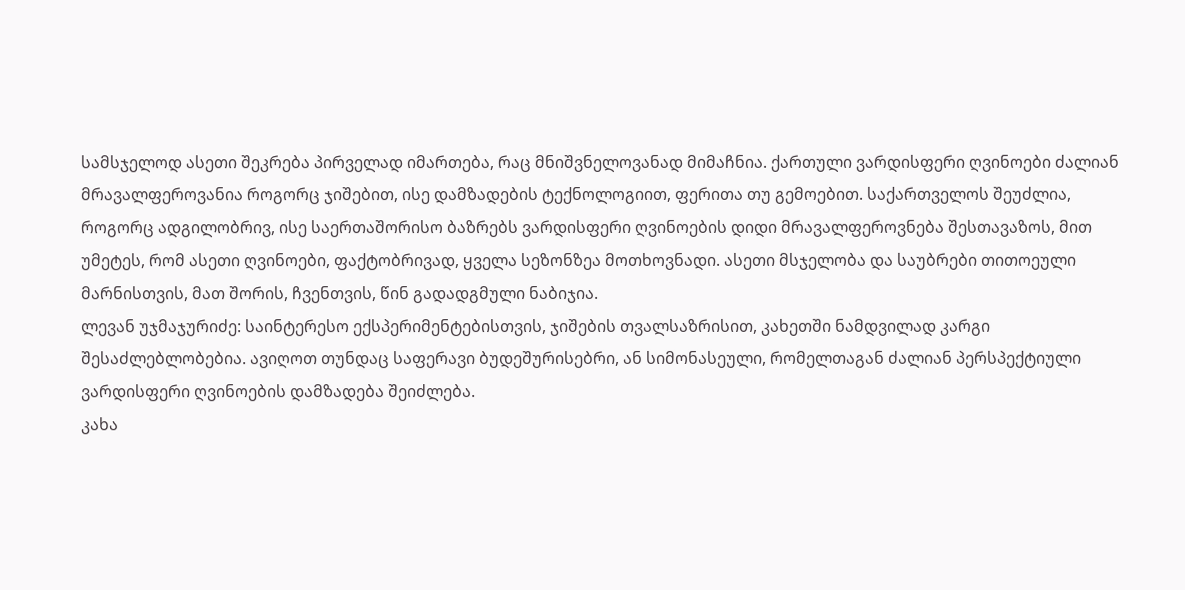სამსჯელოდ ასეთი შეკრება პირველად იმართება, რაც მნიშვნელოვანად მიმაჩნია. ქართული ვარდისფერი ღვინოები ძალიან მრავალფეროვანია როგორც ჯიშებით, ისე დამზადების ტექნოლოგიით, ფერითა თუ გემოებით. საქართველოს შეუძლია, როგორც ადგილობრივ, ისე საერთაშორისო ბაზრებს ვარდისფერი ღვინოების დიდი მრავალფეროვნება შესთავაზოს, მით უმეტეს, რომ ასეთი ღვინოები, ფაქტობრივად, ყველა სეზონზეა მოთხოვნადი. ასეთი მსჯელობა და საუბრები თითოეული მარნისთვის, მათ შორის, ჩვენთვის, წინ გადადგმული ნაბიჯია.
ლევან უჯმაჯურიძე: საინტერესო ექსპერიმენტებისთვის, ჯიშების თვალსაზრისით, კახეთში ნამდვილად კარგი შესაძლებლობებია. ავიღოთ თუნდაც საფერავი ბუდეშურისებრი, ან სიმონასეული, რომელთაგან ძალიან პერსპექტიული ვარდისფერი ღვინოების დამზადება შეიძლება.
კახა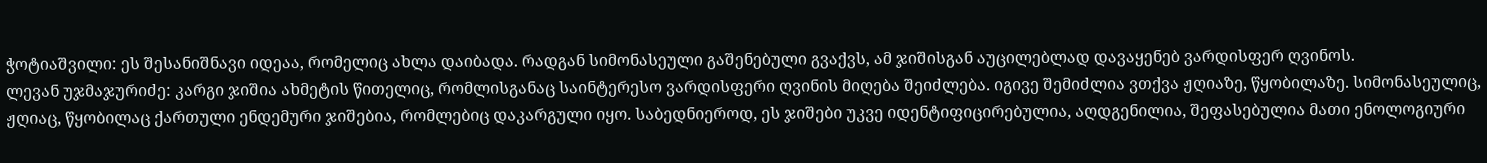ჭოტიაშვილი: ეს შესანიშნავი იდეაა, რომელიც ახლა დაიბადა. რადგან სიმონასეული გაშენებული გვაქვს, ამ ჯიშისგან აუცილებლად დავაყენებ ვარდისფერ ღვინოს.
ლევან უჯმაჯურიძე: კარგი ჯიშია ახმეტის წითელიც, რომლისგანაც საინტერესო ვარდისფერი ღვინის მიღება შეიძლება. იგივე შემიძლია ვთქვა ჟღიაზე, წყობილაზე. სიმონასეულიც, ჟღიაც, წყობილაც ქართული ენდემური ჯიშებია, რომლებიც დაკარგული იყო. საბედნიეროდ, ეს ჯიშები უკვე იდენტიფიცირებულია, აღდგენილია, შეფასებულია მათი ენოლოგიური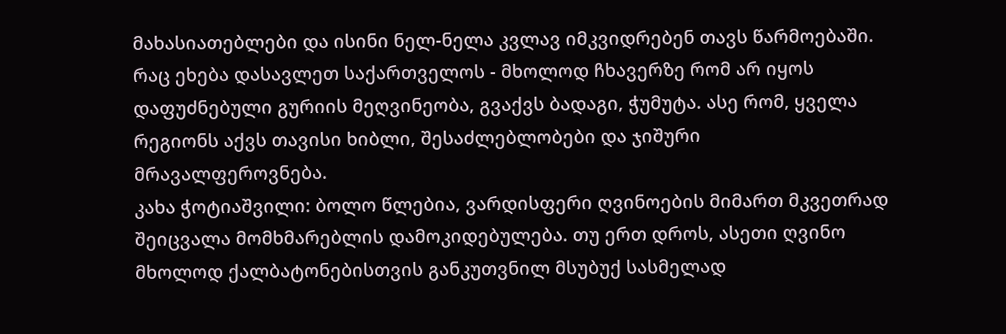მახასიათებლები და ისინი ნელ-ნელა კვლავ იმკვიდრებენ თავს წარმოებაში.
რაც ეხება დასავლეთ საქართველოს - მხოლოდ ჩხავერზე რომ არ იყოს დაფუძნებული გურიის მეღვინეობა, გვაქვს ბადაგი, ჭუმუტა. ასე რომ, ყველა რეგიონს აქვს თავისი ხიბლი, შესაძლებლობები და ჯიშური მრავალფეროვნება.
კახა ჭოტიაშვილი: ბოლო წლებია, ვარდისფერი ღვინოების მიმართ მკვეთრად შეიცვალა მომხმარებლის დამოკიდებულება. თუ ერთ დროს, ასეთი ღვინო მხოლოდ ქალბატონებისთვის განკუთვნილ მსუბუქ სასმელად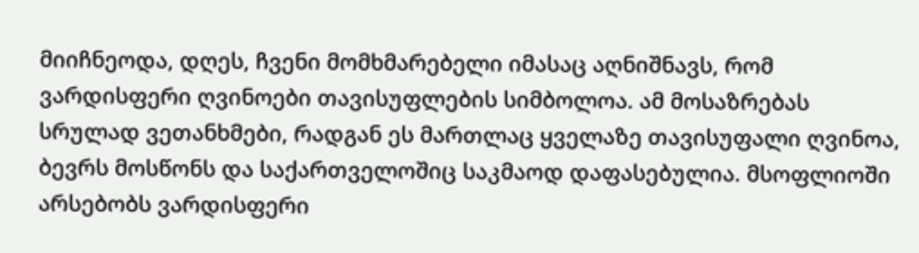მიიჩნეოდა, დღეს, ჩვენი მომხმარებელი იმასაც აღნიშნავს, რომ ვარდისფერი ღვინოები თავისუფლების სიმბოლოა. ამ მოსაზრებას სრულად ვეთანხმები, რადგან ეს მართლაც ყველაზე თავისუფალი ღვინოა, ბევრს მოსწონს და საქართველოშიც საკმაოდ დაფასებულია. მსოფლიოში არსებობს ვარდისფერი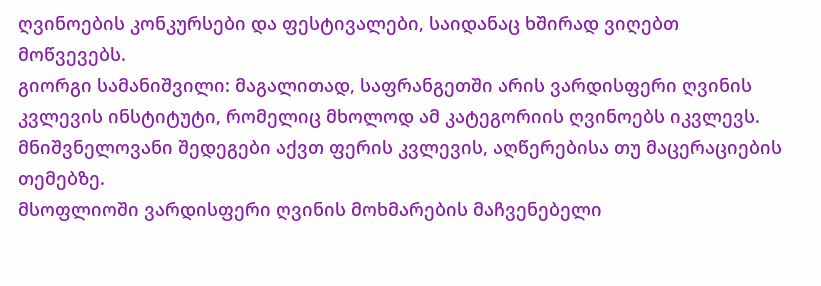ღვინოების კონკურსები და ფესტივალები, საიდანაც ხშირად ვიღებთ მოწვევებს.
გიორგი სამანიშვილი: მაგალითად, საფრანგეთში არის ვარდისფერი ღვინის კვლევის ინსტიტუტი, რომელიც მხოლოდ ამ კატეგორიის ღვინოებს იკვლევს. მნიშვნელოვანი შედეგები აქვთ ფერის კვლევის, აღწერებისა თუ მაცერაციების თემებზე.
მსოფლიოში ვარდისფერი ღვინის მოხმარების მაჩვენებელი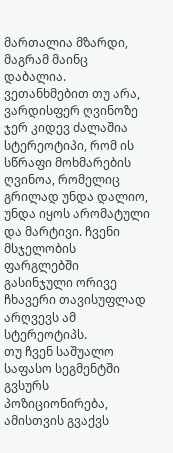მართალია მზარდი, მაგრამ მაინც დაბალია. ვეთანხმებით თუ არა, ვარდისფერ ღვინოზე ჯერ კიდევ ძალაშია სტერეოტიპი, რომ ის სწრაფი მოხმარების ღვინოა, რომელიც გრილად უნდა დალიო, უნდა იყოს არომატული და მარტივი. ჩვენი მსჯელობის ფარგლებში გასინჯული ორივე ჩხავერი თავისუფლად არღვევს ამ სტერეოტიპს.
თუ ჩვენ საშუალო საფასო სეგმენტში გვსურს პოზიციონირება, ამისთვის გვაქვს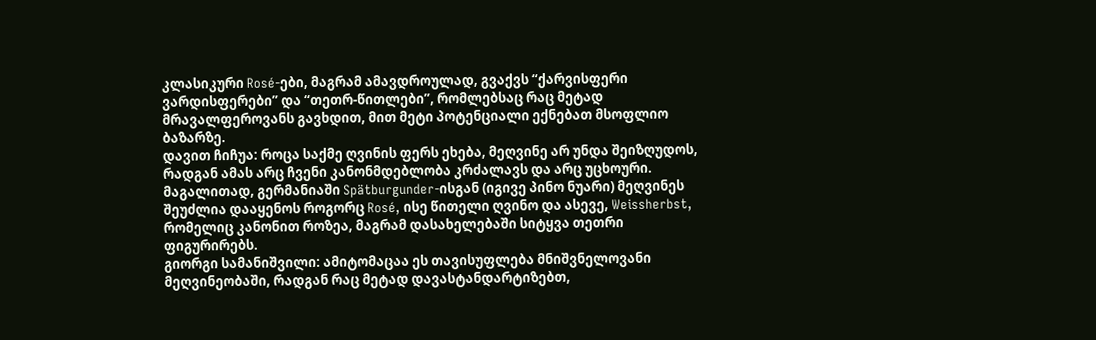კლასიკური Rosé-ები, მაგრამ ამავდროულად, გვაქვს “ქარვისფერი ვარდისფერები” და “თეთრ-წითლები”, რომლებსაც რაც მეტად მრავალფეროვანს გავხდით, მით მეტი პოტენციალი ექნებათ მსოფლიო ბაზარზე.
დავით ჩიჩუა: როცა საქმე ღვინის ფერს ეხება, მეღვინე არ უნდა შეიზღუდოს, რადგან ამას არც ჩვენი კანონმდებლობა კრძალავს და არც უცხოური. მაგალითად, გერმანიაში Spätburgunder-ისგან (იგივე პინო ნუარი) მეღვინეს შეუძლია დააყენოს როგორც Rosé, ისე წითელი ღვინო და ასევე, Weissherbst, რომელიც კანონით როზეა, მაგრამ დასახელებაში სიტყვა თეთრი ფიგურირებს.
გიორგი სამანიშვილი: ამიტომაცაა ეს თავისუფლება მნიშვნელოვანი მეღვინეობაში, რადგან რაც მეტად დავასტანდარტიზებთ,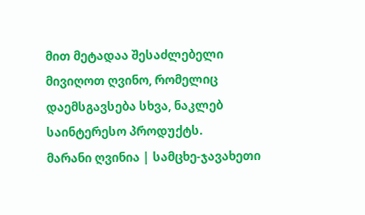მით მეტადაა შესაძლებელი მივიღოთ ღვინო, რომელიც დაემსგავსება სხვა, ნაკლებ საინტერესო პროდუქტს.
მარანი ღვინია | სამცხე-ჯავახეთი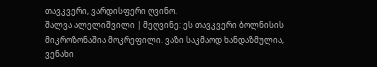თავკვერი, ვარდისფერი ღვინო.
შალვა ალელიშვილი | მეღვინე: ეს თავკვერი ბოლნისის მიკროზონაშია მოკრეფილი. ვაზი საკმაოდ ხანდაზმულია, ვენახი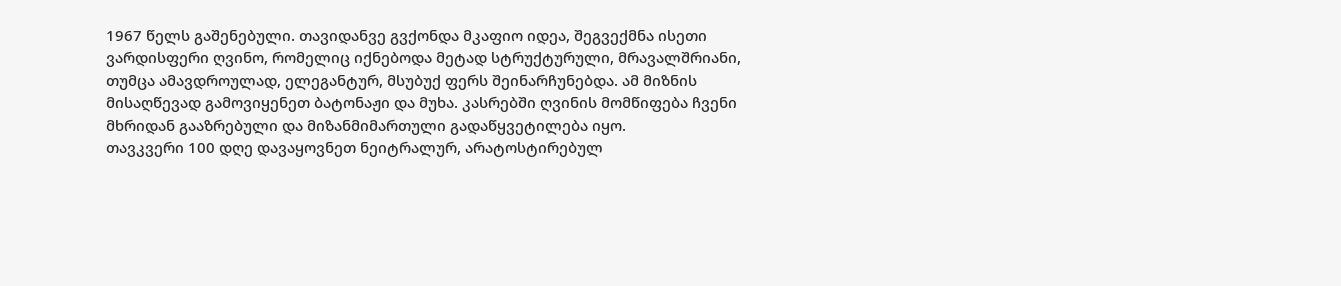1967 წელს გაშენებული. თავიდანვე გვქონდა მკაფიო იდეა, შეგვექმნა ისეთი ვარდისფერი ღვინო, რომელიც იქნებოდა მეტად სტრუქტურული, მრავალშრიანი, თუმცა ამავდროულად, ელეგანტურ, მსუბუქ ფერს შეინარჩუნებდა. ამ მიზნის მისაღწევად გამოვიყენეთ ბატონაჟი და მუხა. კასრებში ღვინის მომწიფება ჩვენი მხრიდან გააზრებული და მიზანმიმართული გადაწყვეტილება იყო.
თავკვერი 100 დღე დავაყოვნეთ ნეიტრალურ, არატოსტირებულ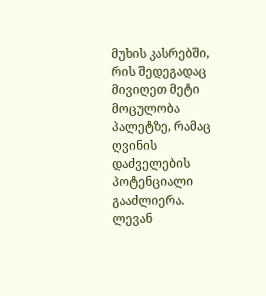მუხის კასრებში, რის შედეგადაც მივიღეთ მეტი მოცულობა პალეტზე, რამაც ღვინის დაძველების პოტენციალი გააძლიერა.
ლევან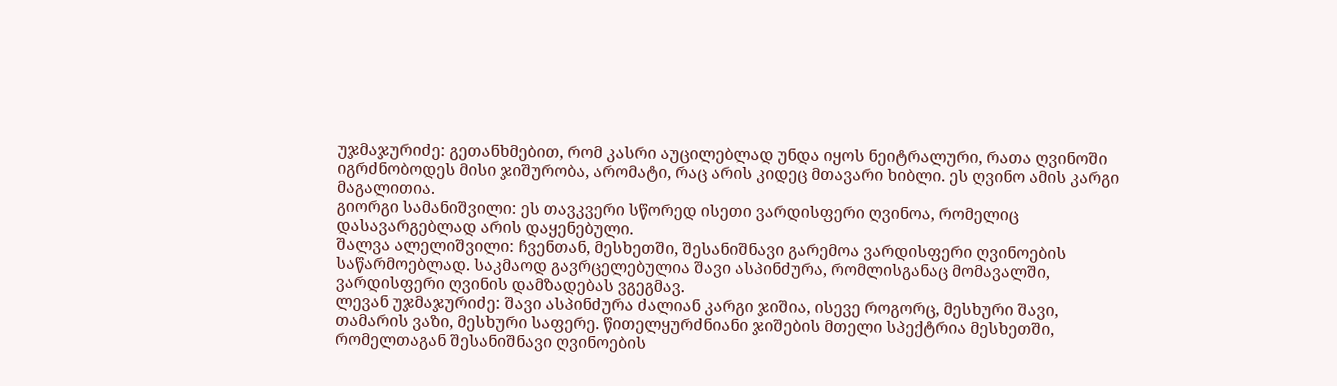უჯმაჯურიძე: გეთანხმებით, რომ კასრი აუცილებლად უნდა იყოს ნეიტრალური, რათა ღვინოში იგრძნობოდეს მისი ჯიშურობა, არომატი, რაც არის კიდეც მთავარი ხიბლი. ეს ღვინო ამის კარგი მაგალითია.
გიორგი სამანიშვილი: ეს თავკვერი სწორედ ისეთი ვარდისფერი ღვინოა, რომელიც დასავარგებლად არის დაყენებული.
შალვა ალელიშვილი: ჩვენთან, მესხეთში, შესანიშნავი გარემოა ვარდისფერი ღვინოების საწარმოებლად. საკმაოდ გავრცელებულია შავი ასპინძურა, რომლისგანაც მომავალში, ვარდისფერი ღვინის დამზადებას ვგეგმავ.
ლევან უჯმაჯურიძე: შავი ასპინძურა ძალიან კარგი ჯიშია, ისევე როგორც, მესხური შავი, თამარის ვაზი, მესხური საფერე. წითელყურძნიანი ჯიშების მთელი სპექტრია მესხეთში, რომელთაგან შესანიშნავი ღვინოების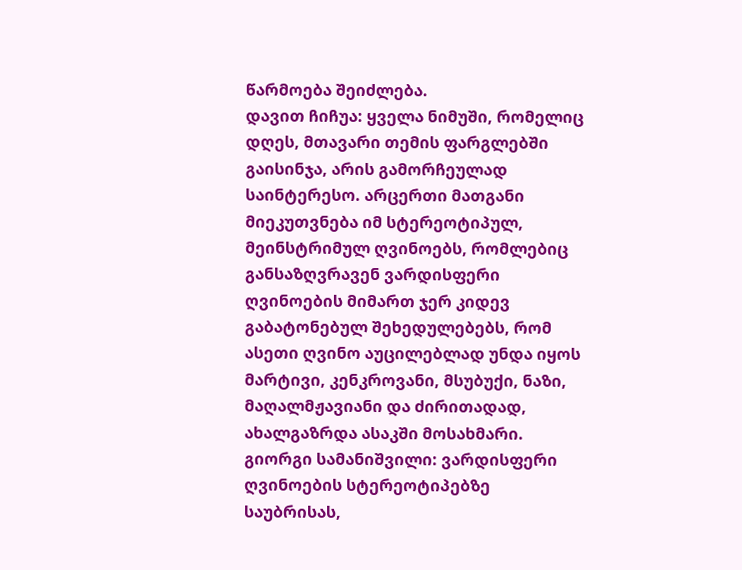წარმოება შეიძლება.
დავით ჩიჩუა: ყველა ნიმუში, რომელიც დღეს, მთავარი თემის ფარგლებში გაისინჯა, არის გამორჩეულად საინტერესო. არცერთი მათგანი მიეკუთვნება იმ სტერეოტიპულ, მეინსტრიმულ ღვინოებს, რომლებიც განსაზღვრავენ ვარდისფერი ღვინოების მიმართ ჯერ კიდევ გაბატონებულ შეხედულებებს, რომ ასეთი ღვინო აუცილებლად უნდა იყოს მარტივი, კენკროვანი, მსუბუქი, ნაზი, მაღალმჟავიანი და ძირითადად, ახალგაზრდა ასაკში მოსახმარი.
გიორგი სამანიშვილი: ვარდისფერი ღვინოების სტერეოტიპებზე საუბრისას,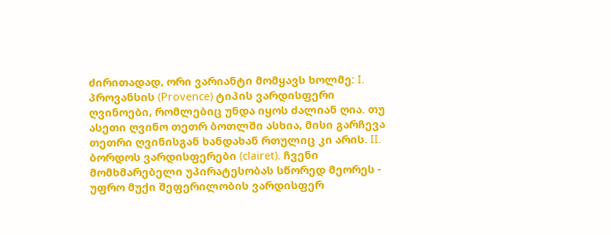ძირითადად, ორი ვარიანტი მომყავს ხოლმე: I. პროვანსის (Provence) ტიპის ვარდისფერი ღვინოები, რომლებიც უნდა იყოს ძალიან ღია. თუ ასეთი ღვინო თეთრ ბოთლში ასხია, მისი გარჩევა თეთრი ღვინისგან ხანდახან რთულიც კი არის. II. ბორდოს ვარდისფერები (clairet). ჩვენი მომხმარებელი უპირატესობას სწორედ მეორეს - უფრო მუქი შეფერილობის ვარდისფერ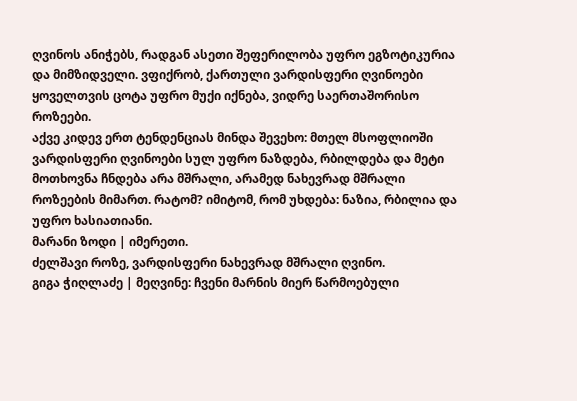ღვინოს ანიჭებს, რადგან ასეთი შეფერილობა უფრო ეგზოტიკურია და მიმზიდველი. ვფიქრობ, ქართული ვარდისფერი ღვინოები ყოველთვის ცოტა უფრო მუქი იქნება, ვიდრე საერთაშორისო როზეები.
აქვე კიდევ ერთ ტენდენციას მინდა შევეხო: მთელ მსოფლიოში ვარდისფერი ღვინოები სულ უფრო ნაზდება, რბილდება და მეტი მოთხოვნა ჩნდება არა მშრალი, არამედ ნახევრად მშრალი როზეების მიმართ. რატომ? იმიტომ, რომ უხდება: ნაზია, რბილია და უფრო ხასიათიანი.
მარანი ზოდი | იმერეთი.
ძელშავი როზე, ვარდისფერი ნახევრად მშრალი ღვინო.
გიგა ჭიღლაძე | მეღვინე: ჩვენი მარნის მიერ წარმოებული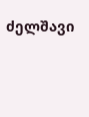ძელშავი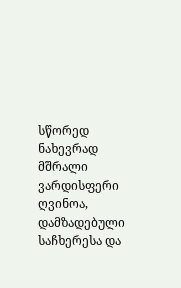სწორედ ნახევრად მშრალი ვარდისფერი ღვინოა, დამზადებული საჩხერესა და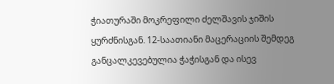ჭიათურაში მოკრეფილი ძელშავის ჯიშის ყურძნისგან. 12-საათიანი მაცერაციის შემდეგ განცალკევებულია ჭაჭისგან და ისევ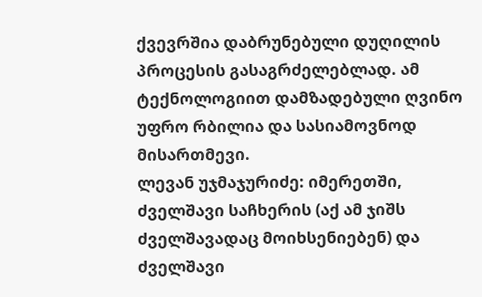ქვევრშია დაბრუნებული დუღილის პროცესის გასაგრძელებლად. ამ ტექნოლოგიით დამზადებული ღვინო უფრო რბილია და სასიამოვნოდ მისართმევი.
ლევან უჯმაჯურიძე: იმერეთში, ძველშავი საჩხერის (აქ ამ ჯიშს ძველშავადაც მოიხსენიებენ) და ძველშავი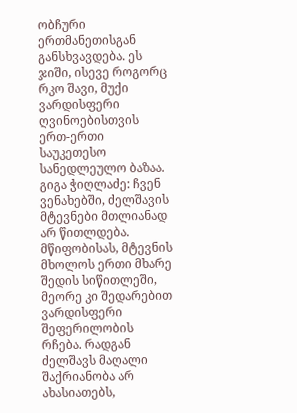ობჩური ერთმანეთისგან განსხვავდება. ეს ჯიში, ისევე როგორც რკო შავი, მუქი ვარდისფერი ღვინოებისთვის ერთ-ერთი საუკეთესო სანედლეულო ბაზაა.
გიგა ჭიღლაძე: ჩვენ ვენახებში, ძელშავის მტევნები მთლიანად არ წითლდება. მწიფობისას, მტევნის მხოლოს ერთი მხარე შედის სიწითლეში, მეორე კი შედარებით ვარდისფერი შეფერილობის რჩება. რადგან ძელშავს მაღალი შაქრიანობა არ ახასიათებს,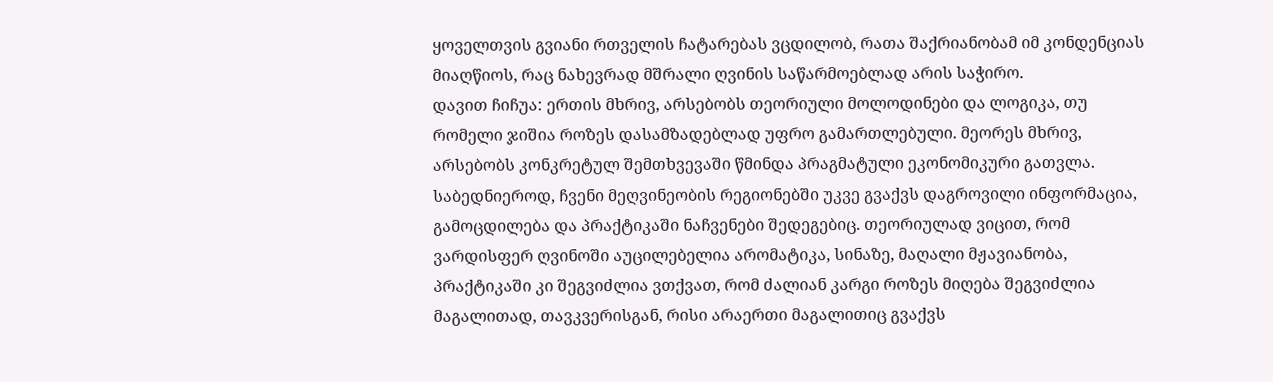ყოველთვის გვიანი რთველის ჩატარებას ვცდილობ, რათა შაქრიანობამ იმ კონდენციას მიაღწიოს, რაც ნახევრად მშრალი ღვინის საწარმოებლად არის საჭირო.
დავით ჩიჩუა: ერთის მხრივ, არსებობს თეორიული მოლოდინები და ლოგიკა, თუ რომელი ჯიშია როზეს დასამზადებლად უფრო გამართლებული. მეორეს მხრივ, არსებობს კონკრეტულ შემთხვევაში წმინდა პრაგმატული ეკონომიკური გათვლა. საბედნიეროდ, ჩვენი მეღვინეობის რეგიონებში უკვე გვაქვს დაგროვილი ინფორმაცია, გამოცდილება და პრაქტიკაში ნაჩვენები შედეგებიც. თეორიულად ვიცით, რომ ვარდისფერ ღვინოში აუცილებელია არომატიკა, სინაზე, მაღალი მჟავიანობა, პრაქტიკაში კი შეგვიძლია ვთქვათ, რომ ძალიან კარგი როზეს მიღება შეგვიძლია მაგალითად, თავკვერისგან, რისი არაერთი მაგალითიც გვაქვს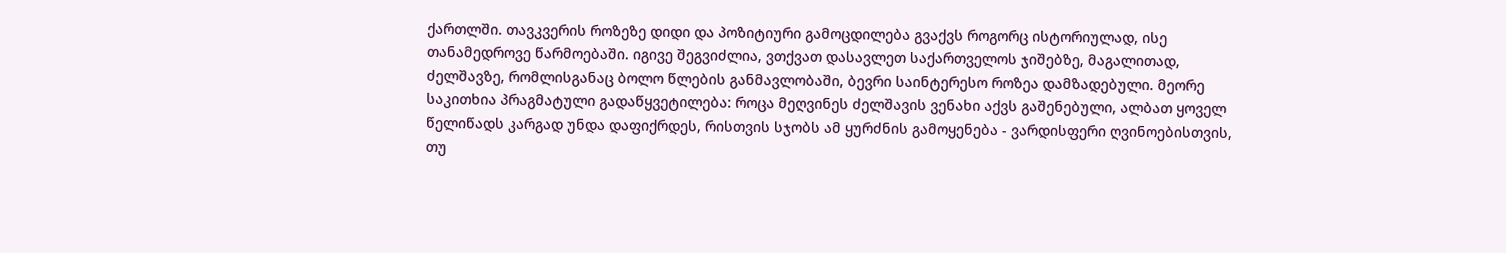ქართლში. თავკვერის როზეზე დიდი და პოზიტიური გამოცდილება გვაქვს როგორც ისტორიულად, ისე თანამედროვე წარმოებაში. იგივე შეგვიძლია, ვთქვათ დასავლეთ საქართველოს ჯიშებზე, მაგალითად, ძელშავზე, რომლისგანაც ბოლო წლების განმავლობაში, ბევრი საინტერესო როზეა დამზადებული. მეორე საკითხია პრაგმატული გადაწყვეტილება: როცა მეღვინეს ძელშავის ვენახი აქვს გაშენებული, ალბათ ყოველ წელიწადს კარგად უნდა დაფიქრდეს, რისთვის სჯობს ამ ყურძნის გამოყენება - ვარდისფერი ღვინოებისთვის, თუ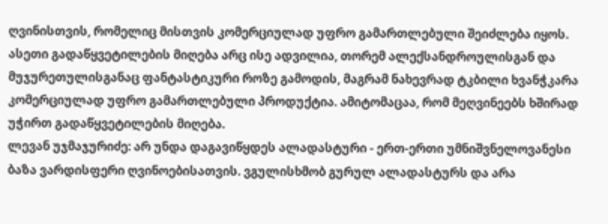ღვინისთვის, რომელიც მისთვის კომერციულად უფრო გამართლებული შეიძლება იყოს. ასეთი გადაწყვეტილების მიღება არც ისე ადვილია, თორემ ალექსანდროულისგან და მუჯურეთულისგანაც ფანტასტიკური როზე გამოდის, მაგრამ ნახევრად ტკბილი ხვანჭკარა კომერციულად უფრო გამართლებული პროდუქტია. ამიტომაცაა, რომ მეღვინეებს ხშირად უჭირთ გადაწყვეტილების მიღება.
ლევან უჯმაჯურიძე: არ უნდა დაგავიწყდეს ალადასტური - ერთ-ერთი უმნიშვნელოვანესი ბაზა ვარდისფერი ღვინოებისათვის. ვგულისხმობ გურულ ალადასტურს და არა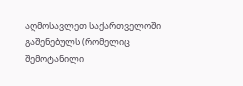აღმოსავლეთ საქართველოში გაშენებულს (რომელიც შემოტანილი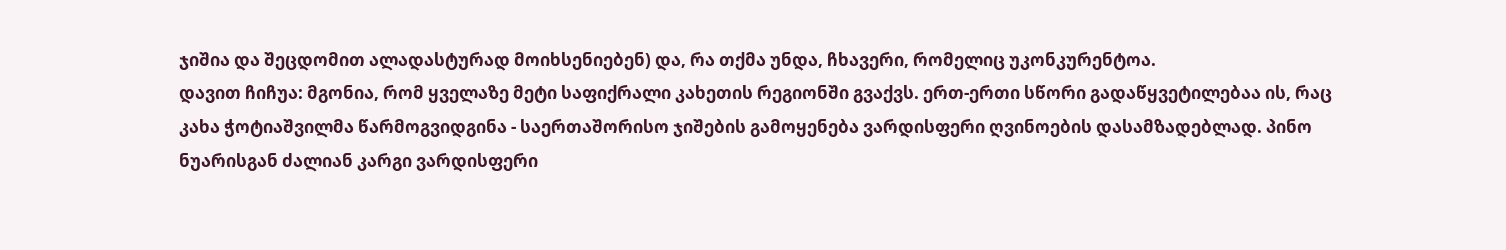ჯიშია და შეცდომით ალადასტურად მოიხსენიებენ) და, რა თქმა უნდა, ჩხავერი, რომელიც უკონკურენტოა.
დავით ჩიჩუა: მგონია, რომ ყველაზე მეტი საფიქრალი კახეთის რეგიონში გვაქვს. ერთ-ერთი სწორი გადაწყვეტილებაა ის, რაც კახა ჭოტიაშვილმა წარმოგვიდგინა - საერთაშორისო ჯიშების გამოყენება ვარდისფერი ღვინოების დასამზადებლად. პინო ნუარისგან ძალიან კარგი ვარდისფერი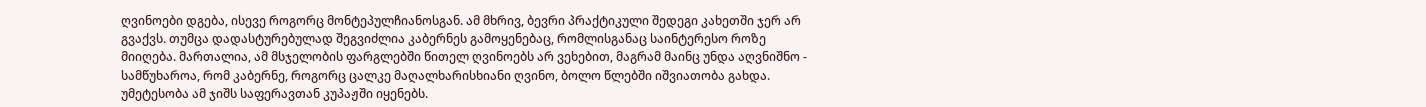ღვინოები დგება, ისევე როგორც მონტეპულჩიანოსგან. ამ მხრივ, ბევრი პრაქტიკული შედეგი კახეთში ჯერ არ გვაქვს. თუმცა დადასტურებულად შეგვიძლია კაბერნეს გამოყენებაც, რომლისგანაც საინტერესო როზე მიიღება. მართალია, ამ მსჯელობის ფარგლებში წითელ ღვინოებს არ ვეხებით, მაგრამ მაინც უნდა აღვნიშნო - სამწუხაროა, რომ კაბერნე, როგორც ცალკე მაღალხარისხიანი ღვინო, ბოლო წლებში იშვიათობა გახდა. უმეტესობა ამ ჯიშს საფერავთან კუპაჟში იყენებს.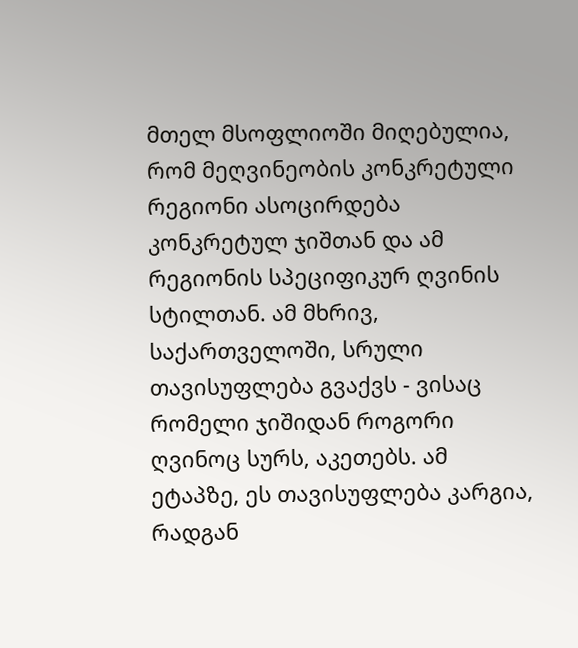მთელ მსოფლიოში მიღებულია, რომ მეღვინეობის კონკრეტული რეგიონი ასოცირდება კონკრეტულ ჯიშთან და ამ რეგიონის სპეციფიკურ ღვინის სტილთან. ამ მხრივ, საქართველოში, სრული თავისუფლება გვაქვს - ვისაც რომელი ჯიშიდან როგორი ღვინოც სურს, აკეთებს. ამ ეტაპზე, ეს თავისუფლება კარგია, რადგან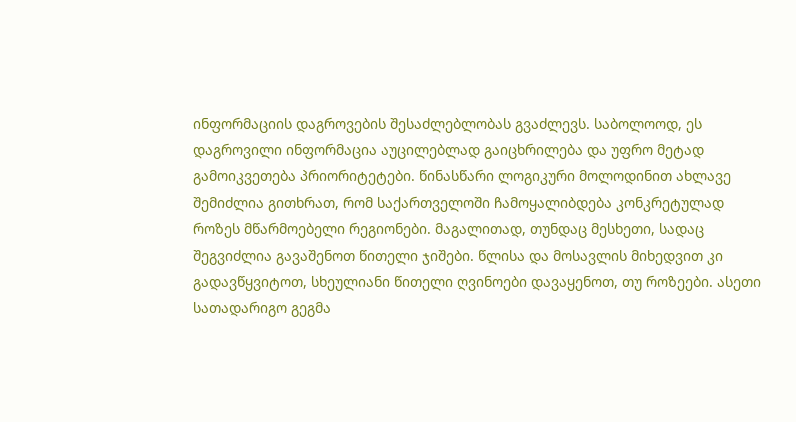ინფორმაციის დაგროვების შესაძლებლობას გვაძლევს. საბოლოოდ, ეს დაგროვილი ინფორმაცია აუცილებლად გაიცხრილება და უფრო მეტად გამოიკვეთება პრიორიტეტები. წინასწარი ლოგიკური მოლოდინით ახლავე შემიძლია გითხრათ, რომ საქართველოში ჩამოყალიბდება კონკრეტულად როზეს მწარმოებელი რეგიონები. მაგალითად, თუნდაც მესხეთი, სადაც შეგვიძლია გავაშენოთ წითელი ჯიშები. წლისა და მოსავლის მიხედვით კი გადავწყვიტოთ, სხეულიანი წითელი ღვინოები დავაყენოთ, თუ როზეები. ასეთი სათადარიგო გეგმა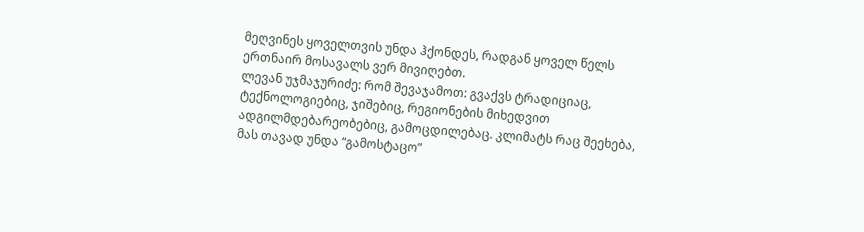მეღვინეს ყოველთვის უნდა ჰქონდეს, რადგან ყოველ წელს ერთნაირ მოსავალს ვერ მივიღებთ.
ლევან უჯმაჯურიძე: რომ შევაჯამოთ: გვაქვს ტრადიციაც, ტექნოლოგიებიც, ჯიშებიც, რეგიონების მიხედვით ადგილმდებარეობებიც, გამოცდილებაც. კლიმატს რაც შეეხება, მას თავად უნდა “გამოსტაცო”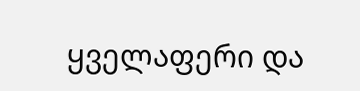ყველაფერი და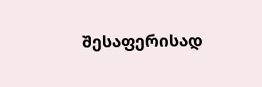შესაფერისად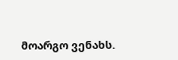მოარგო ვენახს.